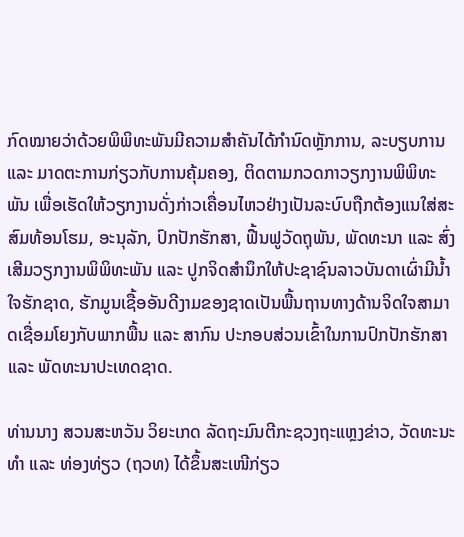ກົດໝາຍວ່າດ້ວຍພິພິທະພັນມີຄວາມສຳຄັນໄດ້ກຳນົດຫຼັກການ, ລະບຽບການ ແລະ ມາດຕະການກ່ຽວກັບການຄຸ້ມຄອງ, ຕິດຕາມກວດກາວຽກງານພິພິທະພັນ ເພື່ອເຮັດໃຫ້ວຽກງານດັ່ງກ່າວເຄື່ອນໄຫວຢ່າງເປັນລະບົບຖືກຕ້ອງແນໃສ່ສະສົມທ້ອນໂຮມ, ອະນຸລັກ, ປົກປັກຮັກສາ, ຟື້ນຟູວັດຖຸພັນ, ພັດທະນາ ແລະ ສົ່ງເສີມວຽກງານພິພິທະພັນ ແລະ ປູກຈິດສຳນຶກໃຫ້ປະຊາຊົນລາວບັນດາເຜົ່າມີນໍ້າໃຈຮັກຊາດ, ຮັກມູນເຊື້ອອັນດີງາມຂອງຊາດເປັນພື້ນຖານທາງດ້ານຈິດໃຈສາມາດເຊື່ອມໂຍງກັບພາກພື້ນ ແລະ ສາກົນ ປະກອບສ່ວນເຂົ້າໃນການປົກປັກຮັກສາ ແລະ ພັດທະນາປະເທດຊາດ.

ທ່ານນາງ ສວນສະຫວັນ ວິຍະເກດ ລັດຖະມົນຕີກະຊວງຖະແຫຼງຂ່າວ, ວັດທະນະທຳ ແລະ ທ່ອງທ່ຽວ (ຖວທ) ໄດ້ຂຶ້ນສະເໜີກ່ຽວ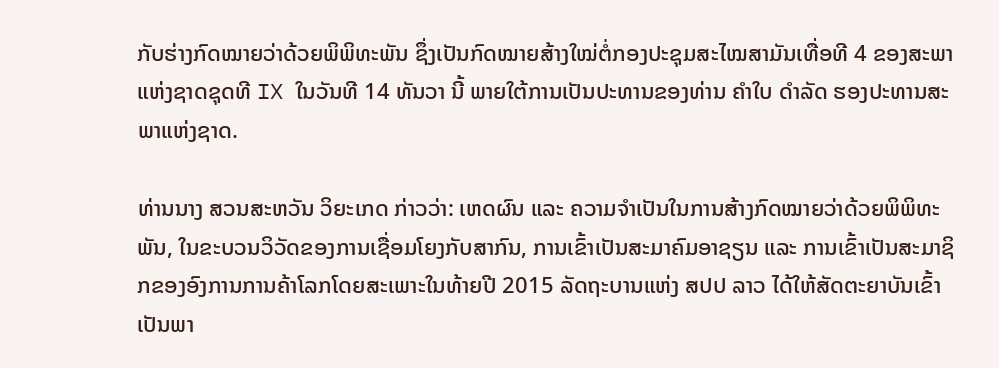ກັບຮ່າງກົດໝາຍວ່າດ້ວຍພິພິທະພັນ ຊຶ່ງເປັນກົດໝາຍສ້າງໃໝ່ຕໍ່ກອງປະຊຸມສະໄໝສາມັນເທື່ອທີ 4 ຂອງສະພາແຫ່ງຊາດຊຸດທີ IX ໃນວັນທີ 14 ທັນວາ ນີ້ ພາຍໃຕ້ການເປັນປະທານຂອງທ່ານ ຄຳໃບ ດຳລັດ ຮອງປະທານສະພາແຫ່ງຊາດ.

ທ່ານນາງ ສວນສະຫວັນ ວິຍະເກດ ກ່າວວ່າ: ເຫດຜົນ ແລະ ຄວາມຈຳເປັນໃນການສ້າງກົດໝາຍວ່າດ້ວຍພິພິທະພັນ, ໃນຂະບວນວິວັດຂອງການເຊື່ອມໂຍງກັບສາກົນ, ການເຂົ້າເປັນສະມາຄົມອາຊຽນ ແລະ ການເຂົ້າເປັນສະມາຊິກຂອງອົງການການຄ້າໂລກໂດຍສະເພາະໃນທ້າຍປີ 2015 ລັດຖະບານແຫ່ງ ສປປ ລາວ ໄດ້ໃຫ້ສັດຕະຍາບັນເຂົ້າເປັນພາ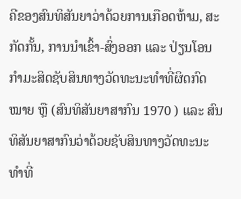ຄີຂອງສົນທິສັນຍາວ່າດ້ວຍການເກືອດຫ້າມ, ສະກັດກັ້ນ, ການນຳເຂົ້າ-ສົ່ງອອກ ແລະ ປ່ຽນໂອນກຳມະສິດຊັບສິນທາງວັດທະນະທໍາທີ່ຜິດກົດໝາຍ ຫຼື (ສົນທິສັນຍາສາກົນ 1970 ) ແລະ ສົນທິສັນຍາສາກົນວ່າດ້ວຍຊັບສິນທາງວັດທະນະທໍາທີ່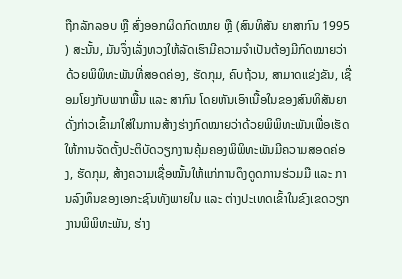ຖືກລັກລອບ ຫຼື ສົ່ງອອກຜິດກົດໝາຍ ຫຼື (ສົນທິສັນ ຍາສາກົນ 1995 ) ສະນັ້ນ, ມັນຈຶ່ງເລັ່ງທວງໃຫ້ລັດເຮົາມີຄວາມຈຳເປັນຕ້ອງມີກົດໝາຍວ່າດ້ວຍພິພິທະພັນທີ່ສອດຄ່ອງ, ຮັດກຸມ, ຄົບຖ້ວນ, ສາມາດແຂ່ງຂັນ, ເຊື່ອມໂຍງກັບພາກພື້ນ ແລະ ສາກົນ ໂດຍຫັນເອົາເນື້ອໃນຂອງສົນທິສັນຍາດັ່ງກ່າວເຂົ້າມາໃສ່ໃນການສ້າງຮ່າງກົດໝາຍວ່າດ້ວຍພິພິທະພັນເພື່ອເຮັດໃຫ້ການຈັດຕັ້ງປະຕິບັດວຽກງານຄຸ້ມຄອງພິພິທະພັນມີຄວາມສອດຄ່ອງ, ຮັດກຸມ, ສ້າງຄວາມເຊື່ອໝັ້ນໃຫ້ແກ່ການດຶງດູດການຮ່ວມມື ແລະ ການລົງທຶນຂອງເອກະຊົນທັງພາຍໃນ ແລະ ຕ່າງປະເທດເຂົ້າໃນຂົງເຂດວຽກງານພິພິທະພັນ, ຮ່າງ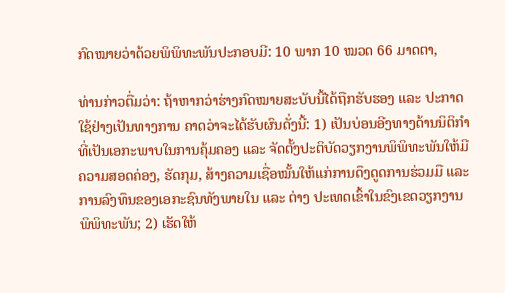ກົດໝາຍວ່າດ້ວຍພິພິທະພັນປະກອບມີ: 10 ພາກ 10 ໝວດ 66 ມາດຕາ,

ທ່ານກ່າວຕື່ມວ່າ: ຖ້າຫາກວ່າຮ່າງກົດໝາຍສະບັບນີ້ໄດ້ຖືກຮັບຮອງ ແລະ ປະກາດໃຊ້ຢ່າງເປັນທາງການ ຄາດວ່າຈະໄດ້ຮັບຜົນດັ່ງນີ້: 1) ເປັນບ່ອນອີງທາງດ້ານນິຕິກຳທີ່ເປັນເອກະພາບໃນການຄຸ້ມຄອງ ແລະ ຈັດຕັ້ງປະຕິບັດວຽກງານພິພິທະພັນໃຫ້ມີຄວາມສອດຄ່ອງ, ຮັດກຸມ, ສ້າງຄວາມເຊື່ອໝັ້ນໃຫ້ແກ່ການດຶງດູດການຮ່ວມມື ແລະ ການລົງທຶນຂອງເອກະຊົນທັງພາຍໃນ ແລະ ຕ່າງ ປະເທດເຂົ້າໃນຂົງເຂດວຽກງານພິພິທະພັນ; 2) ເຮັດໃຫ້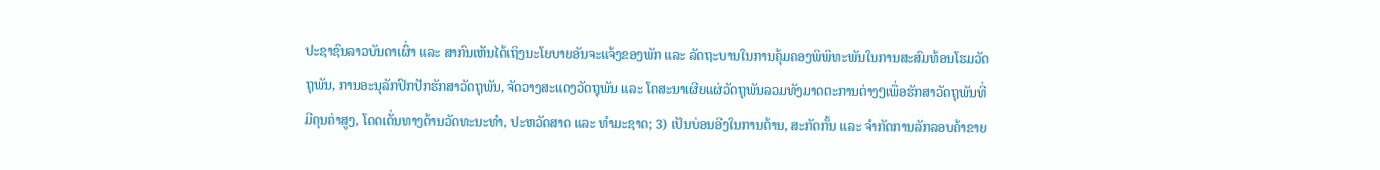ປະຊາຊົນລາວບັນດາເຜົ່າ ແລະ ສາກົນເຫັນໄດ້ເຖິງນະໂຍບາຍອັນຈະແຈ້ງຂອງພັກ ແລະ ລັດຖະບານໃນການຄຸ້ມຄອງພິພິທະພັນໃນການສະສົມທ້ອນໂຮມວັດຖຸພັນ, ການອະນຸລັກປົກປັກຮັກສາວັດຖຸພັນ, ຈັດວາງສະແດງວັດຖຸພັນ ແລະ ໂຄສະນາເຜີຍແຜ່ວັດຖຸພັນລວມທັງມາດຕະການຕ່າງໆເພື່ອຮັກສາວັດຖຸພັນທີ່ມີຄຸນຄ່າສູງ, ໂດດເດັ່ນທາງດ້ານວັດທະນະທຳ, ປະຫວັດສາດ ແລະ ທຳມະຊາດ; 3) ເປັນບ່ອນອີງໃນການຕ້ານ, ສະກັດກັ້ນ ແລະ ຈຳກັດການລັກລອບຄ້າຂາຍ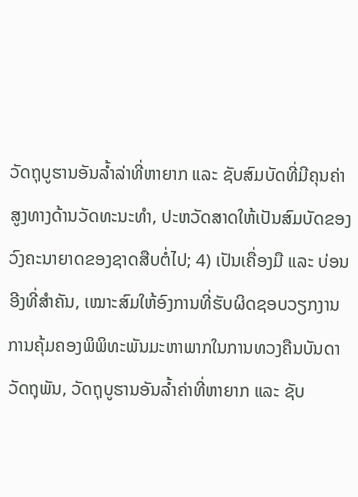ວັດຖຸບູຮານອັນລໍ້າລ່າທີ່ຫາຍາກ ແລະ ຊັບສົມບັດທີ່ມີຄຸນຄ່າສູງທາງດ້ານວັດທະນະທຳ, ປະຫວັດສາດໃຫ້ເປັນສົມບັດຂອງວົງຄະນາຍາດຂອງຊາດສືບຕໍ່ໄປ; 4) ເປັນເຄື່ອງມື ແລະ ບ່ອນອີງທີ່ສຳຄັນ, ເໝາະສົມໃຫ້ອົງການທີ່ຮັບຜິດຊອບວຽກງານການຄຸ້ມຄອງພິພິທະພັນມະຫາພາກໃນການທວງຄືນບັນດາວັດຖຸພັນ, ວັດຖຸບູຮານອັນລ້ຳຄ່າທີ່ຫາຍາກ ແລະ ຊັບ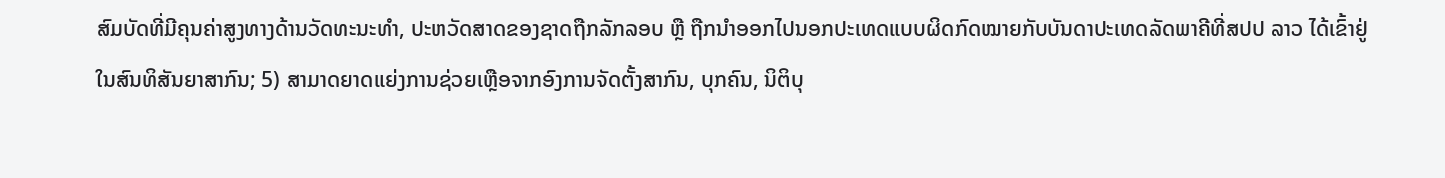ສົມບັດທີ່ມີຄຸນຄ່າສູງທາງດ້ານວັດທະນະທຳ, ປະຫວັດສາດຂອງຊາດຖືກລັກລອບ ຫຼື ຖືກນໍາອອກໄປນອກປະເທດແບບຜິດກົດໝາຍກັບບັນດາປະເທດລັດພາຄີທີ່ສປປ ລາວ ໄດ້ເຂົ້າຢູ່ໃນສົນທິສັນຍາສາກົນ; 5) ສາມາດຍາດແຍ່ງການຊ່ວຍເຫຼືອຈາກອົງການຈັດຕັ້ງສາກົນ, ບຸກຄົນ, ນິຕິບຸ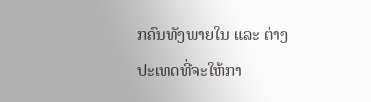ກຄົນທັງພາຍໃນ ແລະ ຕ່າງປະເທດທີ່ຈະໃຫ້ກາ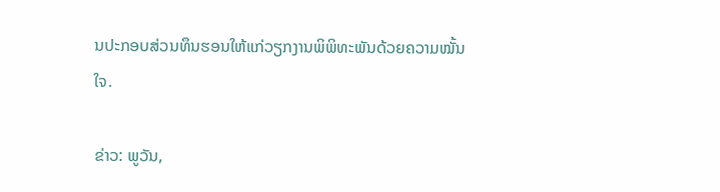ນປະກອບສ່ວນທຶນຮອນໃຫ້ແກ່ວຽກງານພິພິທະພັນດ້ວຍຄວາມໝັ້ນໃຈ.

ຂ່າວ: ພູວັນ,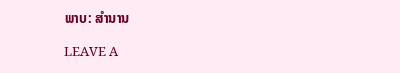ພາບ: ສຳນານ

LEAVE A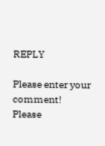REPLY

Please enter your comment!
Please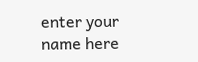enter your name here